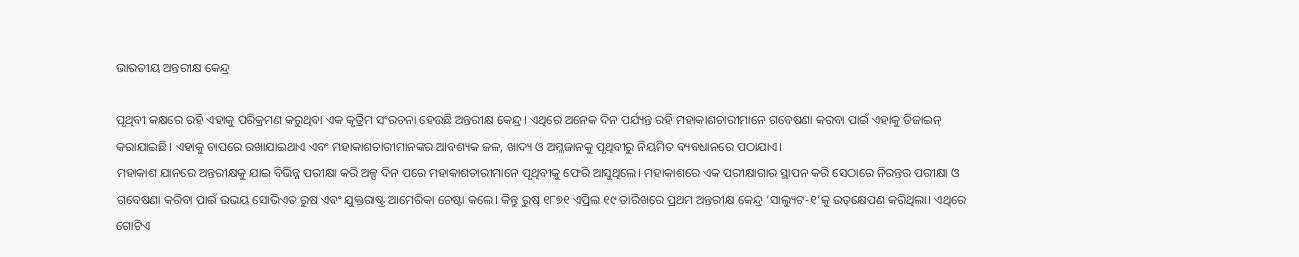ଭାରତୀୟ ଅନ୍ତରୀକ୍ଷ କେନ୍ଦ୍ର

ପୃଥିବୀ କକ୍ଷରେ ରହି ଏହାକୁ ପରିକ୍ରମଣ କରୁଥିବା ଏକ କୃତ୍ରିମ ସଂରଚନା ହେଉଛି ଅନ୍ତରୀକ୍ଷ କେନ୍ଦ୍ର। ଏଥିରେ ଅନେକ ଦିନ ପର୍ଯ୍ୟନ୍ତ ରହି ମହାକାଶଚାରୀମାନେ ଗବେଷଣା କରବା ପାଇଁ ଏହାକୁ ଡିଜାଇନ୍‌ କରାଯାଇଛି। ଏହାକୁ ଚାପରେ ରଖାଯାଇଥାଏ ଏବଂ ମହାକାଶଚାରୀମାନଙ୍କର ଆବଶ୍ୟକ ଜଳ, ଖାଦ୍ୟ ଓ ଅମ୍ଳଜାନକୁ ପୃଥିବୀରୁ ନିୟମିତ ବ୍ୟବଧାନରେ ପଠାଯାଏ।
ମହାକାଶ ଯାନରେ ଅନ୍ତରୀକ୍ଷକୁ ଯାଇ ବିଭିନ୍ନ ପରୀକ୍ଷା କରି ଅଳ୍ପ ଦିନ ପରେ ମହାକାଶଚାରୀମାନେ ପୃଥିବୀକୁ ଫେରି ଆସୁଥିଲେ। ମହାକାଶରେ ଏକ ପରୀକ୍ଷାଗାର ସ୍ଥାପନ କରି ସେଠାରେ ନିରନ୍ତର ପରୀକ୍ଷା ଓ ଗବେଷଣା କରିବା ପାଇଁ ଉଭୟ ସୋଭିଏତ ରୁଷ ଏବଂ ଯୁକ୍ତରାଷ୍ଟ୍ର ଆମେରିକା ଚେଷ୍ଟା କଲେ। କିନ୍ତୁ ରୁଷ୍‌ ୧୮୭୧ ଏପ୍ରିଲ ୧୯ ତାରିଖରେ ପ୍ରଥମ ଅନ୍ତରୀକ୍ଷ କେନ୍ଦ୍ର ‘ସାଲ୍ୟୁଟ-୧’କୁ ଉତ୍‌କ୍ଷେପଣ କରିଥିଲା। ଏଥିରେ ଗୋଟିଏ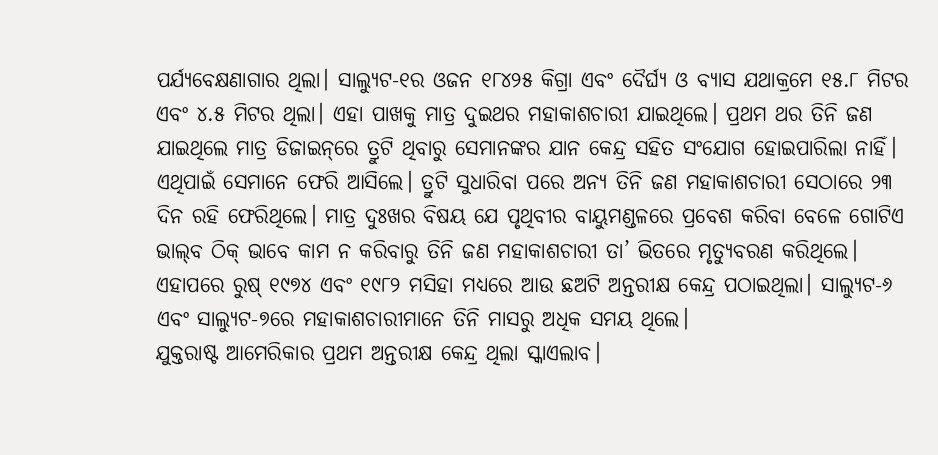ପର୍ଯ୍ୟବେକ୍ଷଣାଗାର ଥିଲା। ସାଲ୍ୟୁଟ-୧ର ଓଜନ ୧୮୪୨୫ କିଗ୍ରା ଏବଂ ଦୈର୍ଘ୍ୟ ଓ ବ୍ୟାସ ଯଥାକ୍ରମେ ୧୫.୮ ମିଟର ଏବଂ ୪.୫ ମିଟର ଥିଲା। ଏହା ପାଖକୁ ମାତ୍ର ଦୁଇଥର ମହାକାଶଚାରୀ ଯାଇଥିଲେ। ପ୍ରଥମ ଥର ତିନି ଜଣ ଯାଇଥିଲେ ମାତ୍ର ଡିଜାଇନ୍‌ରେ ତ୍ରୁଟି ଥିବାରୁ ସେମାନଙ୍କର ଯାନ କେନ୍ଦ୍ର ସହିତ ସଂଯୋଗ ହୋଇପାରିଲା ନାହିଁ। ଏଥିପାଇଁ ସେମାନେ ଫେରି ଆସିଲେ। ତ୍ରୁଟି ସୁଧାରିବା ପରେ ଅନ୍ୟ ତିନି ଜଣ ମହାକାଶଚାରୀ ସେଠାରେ ୨୩ ଦିନ ରହି ଫେରିଥିଲେ। ମାତ୍ର ଦୁଃଖର ବିଷୟ ଯେ ପୃଥିବୀର ବାୟୁମଣ୍ଡଳରେ ପ୍ରବେଶ କରିବା ବେଳେ ଗୋଟିଏ ଭାଲ୍‌ବ ଠିକ୍‌ ଭାବେ କାମ ନ କରିବାରୁ ତିନି ଜଣ ମହାକାଶଚାରୀ ତା’ ଭିତରେ ମୃତ୍ୟୁବରଣ କରିଥିଲେ। ଏହାପରେ ରୁଷ୍‌ ୧୯୭୪ ଏବଂ ୧୯୮୨ ମସିହା ମଧ୍ୟରେ ଆଉ ଛଅଟି ଅନ୍ତରୀକ୍ଷ କେନ୍ଦ୍ର ପଠାଇଥିଲା। ସାଲ୍ୟୁଟ-୬ ଏବଂ ସାଲ୍ୟୁଟ-୭ରେ ମହାକାଶଚାରୀମାନେ ତିନି ମାସରୁ ଅଧିକ ସମୟ ଥିଲେ।
ଯୁକ୍ତରାଷ୍ଟ ଆମେରିକାର ପ୍ରଥମ ଅନ୍ତରୀକ୍ଷ କେନ୍ଦ୍ର ଥିଲା ସ୍କାଏଲାବ।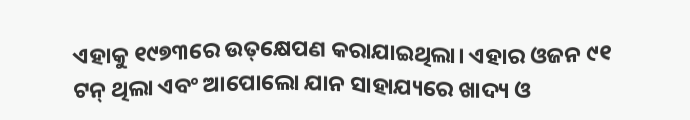ଏହାକୁ ୧୯୭୩ରେ ଉତ୍‌କ୍ଷେପଣ କରାଯାଇଥିଲା। ଏହାର ଓଜନ ୯୧ ଟନ୍‌ ଥିଲା ଏବଂ ଆପୋଲୋ ଯାନ ସାହାଯ୍ୟରେ ଖାଦ୍ୟ ଓ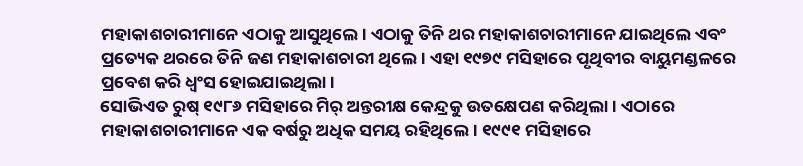ମହାକାଶଚାରୀମାନେ ଏଠାକୁ ଆସୁଥିଲେ। ଏଠାକୁ ତିନି ଥର ମହାକାଶଚାରୀମାନେ ଯାଇଥିଲେ ଏବଂ ପ୍ରତ୍ୟେକ ଥରରେ ତିନି ଜଣ ମହାକାଶଚାରୀ ଥିଲେ। ଏହା ୧୯୭୯ ମସିହାରେ ପୃଥିବୀର ବାୟୁମଣ୍ଡଳରେ ପ୍ରବେଶ କରି ଧ୍ୱଂସ ହୋଇଯାଇଥିଲା।
ସୋଭିଏତ ରୁଷ୍‌ ୧୯୮୬ ମସିହାରେ ମିର୍‌ ଅନ୍ତରୀକ୍ଷ କେନ୍ଦ୍ରକୁ ଉତକ୍ଷେପଣ କରିଥିଲା। ଏଠାରେ ମହାକାଶଚାରୀମାନେ ଏକ ବର୍ଷରୁ ଅଧିକ ସମୟ ରହିଥିଲେ। ୧୯୯୧ ମସିହାରେ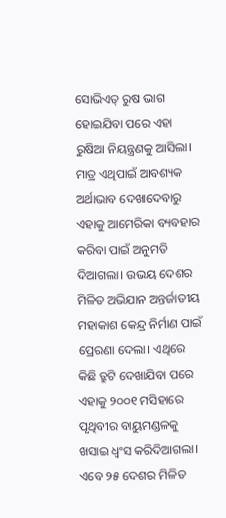ସୋଭିଏତ୍‌ ରୁଷ ଭାଗ ହୋଇଯିବା ପରେ ଏହା ରୁଷିଆ ନିୟନ୍ତ୍ରଣକୁ ଆସିଲା। ମାତ୍ର ଏଥିପାଇଁ ଆବଶ୍ୟକ ଅର୍ଥାଭାବ ଦେଖାଦେବାରୁ ଏହାକୁ ଆମେରିକା ବ୍ୟବହାର କରିବା ପାଇଁ ଅନୁମତି ଦିଆଗଲା। ଉଭୟ ଦେଶର ମିଳିତ ଅଭିଯାନ ଅନ୍ତର୍ଜାତୀୟ ମହାକାଶ କେନ୍ଦ୍ର ନିର୍ମାଣ ପାଇଁ ପ୍ରେରଣା ଦେଲା। ଏଥିରେ କିଛି ତ୍ରୁଟି ଦେଖାଯିବା ପରେ ଏହାକୁ ୨୦୦୧ ମସିହାରେ ପୃଥିବୀର ବାୟୁମଣ୍ଡଳକୁ ଖସାଇ ଧ୍ୱଂସ କରିଦିଆଗଲା।
ଏବେ ୨୫ ଦେଶର ମିଳିତ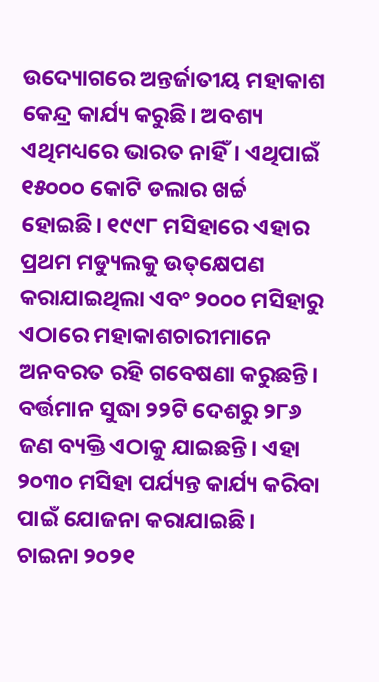ଉଦ୍ୟୋଗରେ ଅନ୍ତର୍ଜାତୀୟ ମହାକାଶ କେନ୍ଦ୍ର କାର୍ଯ୍ୟ କରୁଛି। ଅବଶ୍ୟ ଏଥିମଧ୍ୟରେ ଭାରତ ନାହିଁ। ଏଥିପାଇଁ ୧୫୦୦୦ କୋଟି ଡଲାର ଖର୍ଚ୍ଚ ହୋଇଛି। ୧୯୯୮ ମସିହାରେ ଏହାର ପ୍ରଥମ ମଡ୍ୟୁଲକୁ ଉତ୍‌କ୍ଷେପଣ କରାଯାଇଥିଲା ଏବଂ ୨୦୦୦ ମସିହାରୁ ଏଠାରେ ମହାକାଶଚାରୀମାନେ ଅନବରତ ରହି ଗବେଷଣା କରୁଛନ୍ତି। ବର୍ତ୍ତମାନ ସୁଦ୍ଧା ୨୨ଟି ଦେଶରୁ ୨୮୬ ଜଣ ବ୍ୟକ୍ତି ଏଠାକୁ ଯାଇଛନ୍ତି। ଏହା ୨୦୩୦ ମସିହା ପର୍ଯ୍ୟନ୍ତ କାର୍ଯ୍ୟ କରିବା ପାଇଁ ଯୋଜନା କରାଯାଇଛି।
ଚାଇନା ୨୦୨୧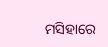ମସିହାରେ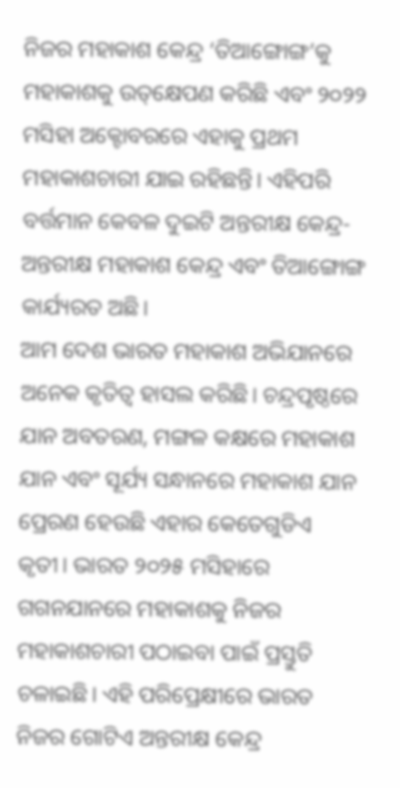ନିଜର ମହାକାଶ କେନ୍ଦ୍ର ‘ତିଆଙ୍ଗୋଙ୍ଗ’କୁ ମହାକାଶକୁ ଉତ୍‌କ୍ଷେପଣ କରିଛି ଏବଂ ୨୦୨୨ ମସିହା ଅକ୍ଟୋବରରେ ଏହାକୁ ପ୍ରଥମ ମହାକାଶଚାରୀ ଯାଇ ରହିଛନ୍ତି। ଏହିପରି ବର୍ତ୍ତମାନ କେବଳ ଦୁଇଟି ଅନ୍ତରୀକ୍ଷ କେନ୍ଦ୍ର-ଅନ୍ତରୀକ୍ଷ ମହାକାଶ କେନ୍ଦ୍ର ଏବଂ ତିଆଙ୍ଗୋଙ୍ଗ କାର୍ଯ୍ୟରତ ଅଛି।
ଆମ ଦେଶ ଭାରତ ମହାକାଶ ଅଭିଯାନରେ ଅନେକ କୃତିତ୍ୱ ହାସଲ କରିଛି। ଚନ୍ଦ୍ରପୃଷ୍ଠରେ ଯାନ ଅବତରଣ, ମଙ୍ଗଳ କକ୍ଷରେ ମହାକାଶ ଯାନ ଏବଂ ସୂର୍ଯ୍ୟ ସନ୍ଧାନରେ ମହାକାଶ ଯାନ ପ୍ରେରଣ ହେଉଛି ଏହାର କେତେଗୁଡିଏ କୃତୀ। ଭାରତ ୨୦୨୫ ମସିହାରେ ଗଗନଯାନରେ ମହାକାଶକୁ ନିଜର ମହାକାଶଚାରୀ ପଠାଇବା ପାଇଁ ପ୍ରସ୍ତୁତି ଚଳାଇଛି। ଏହି ପରିପ୍ରେକ୍ଷୀରେ ଭାରତ ନିଜର ଗୋଟିଏ ଅନ୍ତରୀକ୍ଷ କେନ୍ଦ୍ର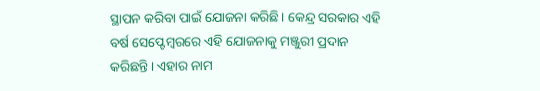ସ୍ଥାପନ କରିବା ପାଇଁ ଯୋଜନା କରିଛି। କେନ୍ଦ୍ର ସରକାର ଏହି ବର୍ଷ ସେପ୍ଟେମ୍ବରରେ ଏହି ଯୋଜନାକୁ ମଞ୍ଜୁରୀ ପ୍ରଦାନ କରିଛନ୍ତି। ଏହାର ନାମ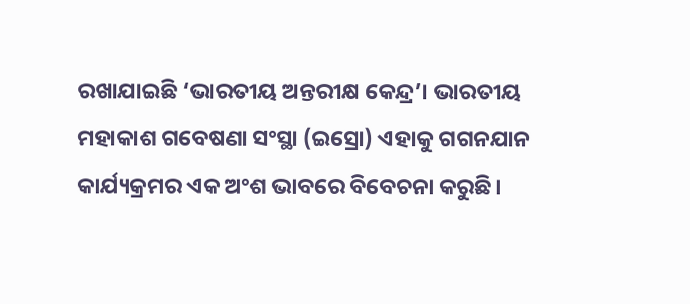ରଖାଯାଇଛି ‘ଭାରତୀୟ ଅନ୍ତରୀକ୍ଷ କେନ୍ଦ୍ର’। ଭାରତୀୟ ମହାକାଶ ଗବେଷଣା ସଂସ୍ଥା (ଇସ୍ରୋ) ଏହାକୁ ଗଗନଯାନ କାର୍ଯ୍ୟକ୍ରମର ଏକ ଅଂଶ ଭାବରେ ବିବେଚନା କରୁଛି।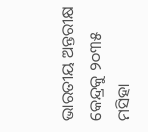ଭାରତୀୟ ଅନ୍ତରୀକ୍ଷ କେନ୍ଦ୍ରକୁ ୨୦୩୫ ମସିହା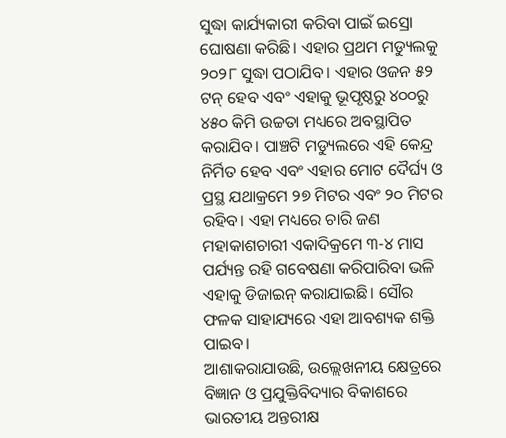ସୁଦ୍ଧା କାର୍ଯ୍ୟକାରୀ କରିବା ପାଇଁ ଇସ୍ରୋ ଘୋଷଣା କରିଛି। ଏହାର ପ୍ରଥମ ମଡ୍ୟୁଲକୁ ୨୦୨୮ ସୁଦ୍ଧା ପଠାଯିବ। ଏହାର ଓଜନ ୫୨ ଟନ୍‌ ହେବ ଏବଂ ଏହାକୁ ଭୂପୃଷ୍ଠରୁ ୪୦୦ରୁ ୪୫୦ କିମି ଉଚ୍ଚତା ମଧ୍ୟରେ ଅବସ୍ଥାପିତ କରାଯିବ। ପାଞ୍ଚଟି ମଡ୍ୟୁଲରେ ଏହି କେନ୍ଦ୍ର ନିର୍ମିତ ହେବ ଏବଂ ଏହାର ମୋଟ ଦୈର୍ଘ୍ୟ ଓ ପ୍ରସ୍ଥ ଯଥାକ୍ରମେ ୨୭ ମିଟର ଏବଂ ୨୦ ମିଟର ରହିବ। ଏହା ମଧ୍ୟରେ ଚାରି ଜଣ ମହାକାଶଚାରୀ ଏକାଦିକ୍ରମେ ୩-୪ ମାସ ପର୍ଯ୍ୟନ୍ତ ରହି ଗବେଷଣା କରିପାରିବା ଭଳି ଏହାକୁ ଡିଜାଇନ୍‌ କରାଯାଇଛି। ସୌର ଫଳକ ସାହାଯ୍ୟରେ ଏହା ଆବଶ୍ୟକ ଶକ୍ତି ପାଇବ।
ଆଶାକରାଯାଉଛି, ଉଲ୍ଲେଖନୀୟ କ୍ଷେତ୍ରରେ ବିଜ୍ଞାନ ଓ ପ୍ରଯୁକ୍ତିବିଦ୍ୟାର ବିକାଶରେ ଭାରତୀୟ ଅନ୍ତରୀକ୍ଷ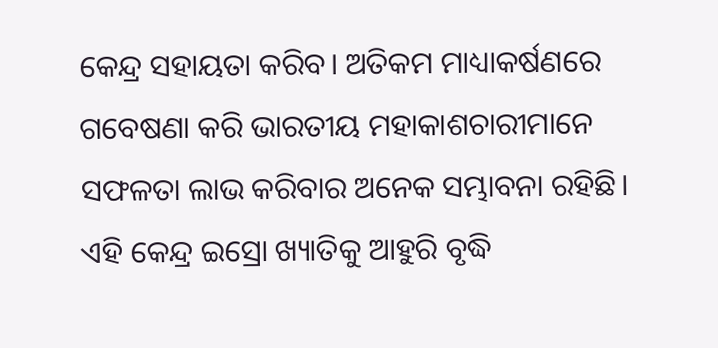କେନ୍ଦ୍ର ସହାୟତା କରିବ। ଅତିକମ ମାଧ୍ୟାକର୍ଷଣରେ ଗବେଷଣା କରି ଭାରତୀୟ ମହାକାଶଚାରୀମାନେ ସଫଳତା ଲାଭ କରିବାର ଅନେକ ସମ୍ଭାବନା ରହିଛି। ଏହି କେନ୍ଦ୍ର ଇସ୍ରୋ ଖ୍ୟାତିକୁ ଆହୁରି ବୃଦ୍ଧି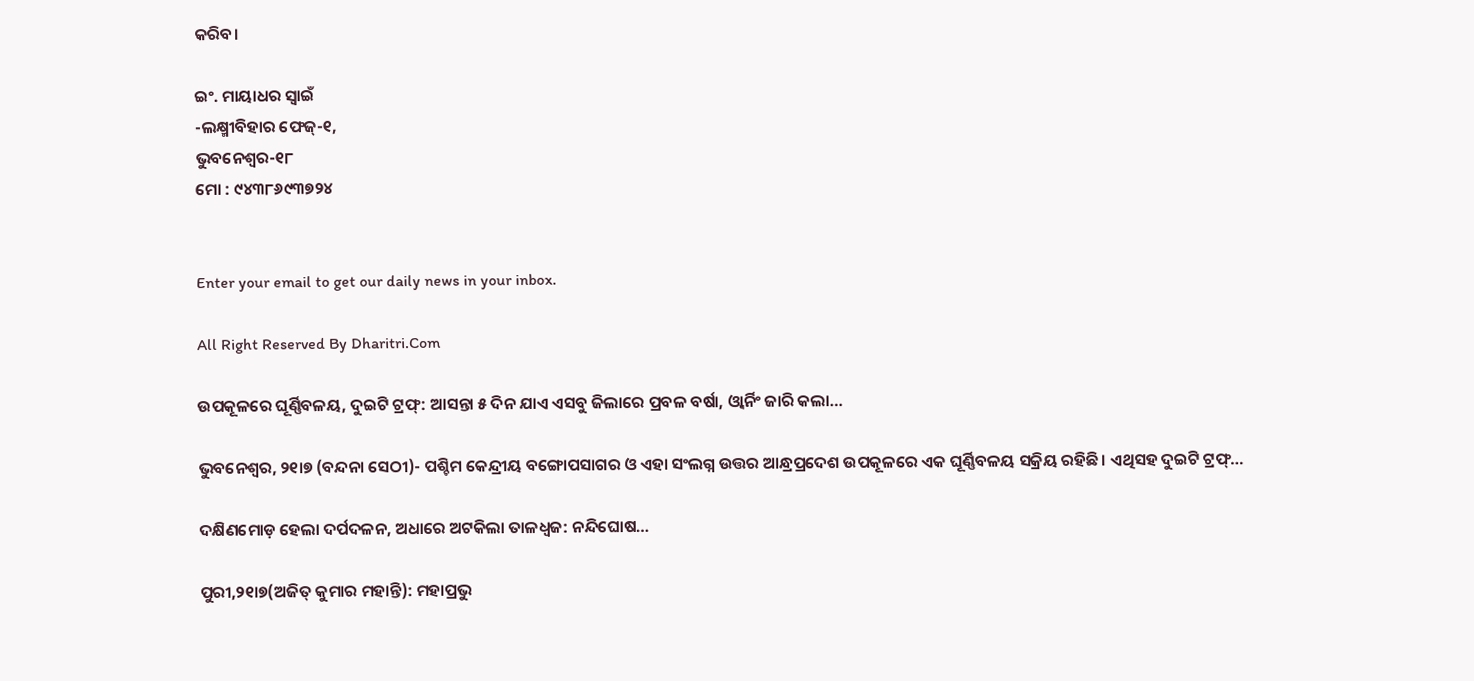କରିବ।

ଇଂ. ମାୟାଧର ସ୍ବାଇଁ
-ଲକ୍ଷ୍ମୀବିହାର ଫେଜ୍‌-୧,
ଭୁବନେଶ୍ୱର-୧୮
ମୋ : ୯୪୩୮୬୯୩୭୨୪


Enter your email to get our daily news in your inbox.

All Right Reserved By Dharitri.Com

ଉପକୂଳରେ ଘୂର୍ଣ୍ଣିବଳୟ, ଦୁଇଟି ଟ୍ରଫ୍‌: ଆସନ୍ତା ୫ ଦିନ ଯାଏ ଏସବୁ ଜିଲାରେ ପ୍ରବଳ ବର୍ଷା, ଓ୍ବାର୍ନିଂ ଜାରି କଲା…

ଭୁବନେଶ୍ୱର, ୨୧ା୭ (ବନ୍ଦନା ସେଠୀ)- ପଶ୍ଚିମ କେନ୍ଦ୍ରୀୟ ବଙ୍ଗୋପସାଗର ଓ ଏହା ସଂଲଗ୍ନ ଉତ୍ତର ଆନ୍ଧ୍ରପ୍ରଦେଶ ଉପକୂଳରେ ଏକ ଘୂର୍ଣ୍ଣିବଳୟ ସକ୍ରିୟ ରହିଛି। ଏଥିସହ ଦୁଇଟି ଟ୍ରଫ୍‌…

ଦକ୍ଷିଣମୋଡ଼ ହେଲା ଦର୍ପଦଳନ, ଅଧାରେ ଅଟକିଲା ତାଳଧ୍ୱଜ: ନନ୍ଦିଘୋଷ…

ପୁରୀ,୨୧ା୭(ଅଜିତ୍‌ କୁମାର ମହାନ୍ତି): ମହାପ୍ରଭୁ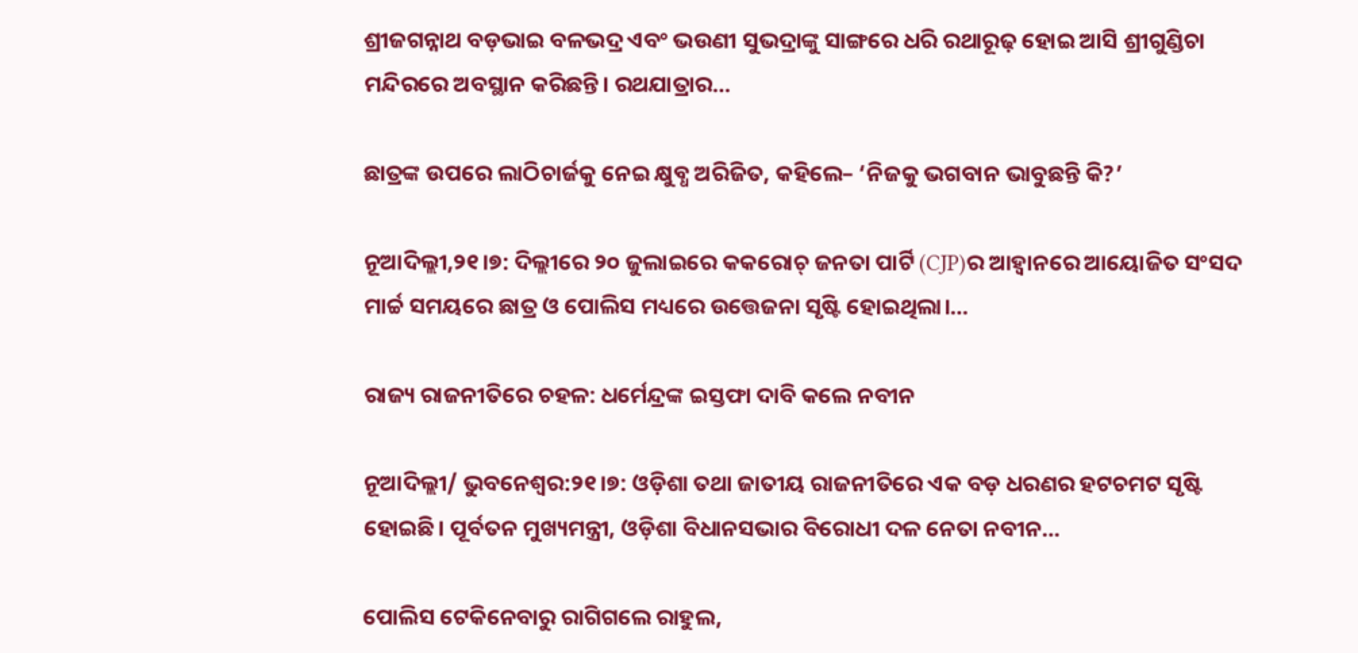ଶ୍ରୀଜଗନ୍ନାଥ ବଡ଼ଭାଇ ବଳଭଦ୍ର ଏବଂ ଭଉଣୀ ସୁଭଦ୍ରାଙ୍କୁ ସାଙ୍ଗରେ ଧରି ରଥାରୂଢ଼ ହୋଇ ଆସି ଶ୍ରୀଗୁଣ୍ଡିଚା ମନ୍ଦିରରେ ଅବସ୍ଥାନ କରିଛନ୍ତି। ରଥଯାତ୍ରାର…

ଛାତ୍ରଙ୍କ ଉପରେ ଲାଠିଚାର୍ଜକୁ ନେଇ କ୍ଷୁବ୍ଧ ଅରିଜିତ, କହିଲେ– ‘ନିଜକୁ ଭଗବାନ ଭାବୁଛନ୍ତି କି?’

ନୂଆଦିଲ୍ଲୀ,୨୧।୭: ଦିଲ୍ଲୀରେ ୨୦ ଜୁଲାଇରେ କକରୋଚ୍ ଜନତା ପାର୍ଟି (CJP)ର ଆହ୍ୱାନରେ ଆୟୋଜିତ ସଂସଦ ମାର୍ଚ୍ଚ ସମୟରେ ଛାତ୍ର ଓ ପୋଲିସ ମଧ୍ୟରେ ଉତ୍ତେଜନା ସୃଷ୍ଟି ହୋଇଥିଲା।…

ରାଜ୍ୟ ରାଜନୀତିରେ ଚହଳ: ଧର୍ମେନ୍ଦ୍ରଙ୍କ ଇସ୍ତଫା ଦାବି କଲେ ନବୀନ

ନୂଆଦିଲ୍ଲୀ/ ଭୁବନେଶ୍ୱର:୨୧।୭: ଓଡ଼ିଶା ତଥା ଜାତୀୟ ରାଜନୀତିରେ ଏକ ବଡ଼ ଧରଣର ହଟଚମଟ ସୃଷ୍ଟି ହୋଇଛି। ପୂର୍ବତନ ମୁଖ୍ୟମନ୍ତ୍ରୀ, ଓଡ଼ିଶା ବିଧାନସଭାର ବିରୋଧୀ ଦଳ ନେତା ନବୀନ…

ପୋଲିସ ଟେକିନେବାରୁ ରାଗିଗଲେ ରାହୁଲ,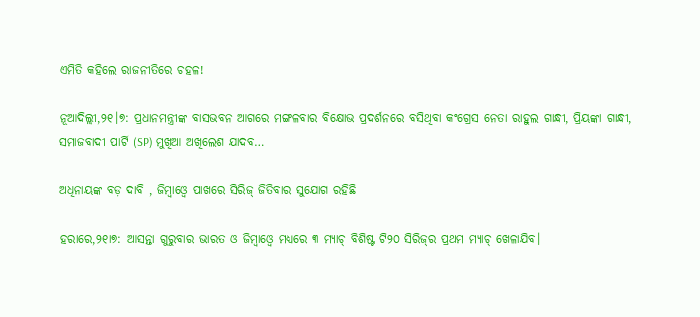ଏମିତି କହିଲେ ରାଜନୀତିରେ ଚହଳ!

ନୂଆଦିଲ୍ଲୀ,୨୧।୭: ପ୍ରଧାନମନ୍ତ୍ରୀଙ୍କ ବାସଭବନ ଆଗରେ ମଙ୍ଗଳବାର ବିକ୍ଷୋଭ ପ୍ରଦର୍ଶନରେ ବସିଥିବା କଂଗ୍ରେସ ନେତା ରାହୁଲ ଗାନ୍ଧୀ, ପ୍ରିୟଙ୍କା ଗାନ୍ଧୀ, ସମାଜବାଦୀ ପାର୍ଟି (SP) ମୁଖିଆ ଅଖିଲେଶ ଯାଦବ…

ଅଧିନାୟଙ୍କ ବଡ଼ ଦାବି , ଜିମ୍ବାଓ୍ବେ ପାଖରେ ସିରିଜ୍‌ ଜିତିବାର ସୁଯୋଗ ରହିଛି

ହରାରେ,୨୧ା୭: ଆସନ୍ତା ଗୁରୁବାର ଭାରତ ଓ ଜିମ୍ବାଓ୍ବେ ମଧ୍ୟରେ ୩ ମ୍ୟାଚ୍‌ ବିଶିଷ୍ଟ ଟି୨୦ ସିରିଜ୍‌ର ପ୍ରଥମ ମ୍ୟାଚ୍‌ ଖେଳାଯିବ।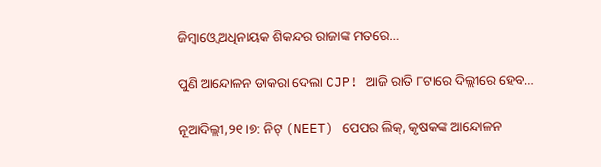ଜିମ୍ବାଓ୍ବେ ଅଧିନାୟକ ଶିକନ୍ଦର ରାଜାଙ୍କ ମତରେ…

ପୁଣି ଆନ୍ଦୋଳନ ଡାକରା ଦେଲା CJP! ଆଜି ରାତି ୮ଟାରେ ଦିଲ୍ଲୀରେ ହେବ…

ନୂଆଦିଲ୍ଲୀ,୨୧।୭: ନିଟ୍ (NEET) ପେପର ଲିକ୍, କୃଷକଙ୍କ ଆନ୍ଦୋଳନ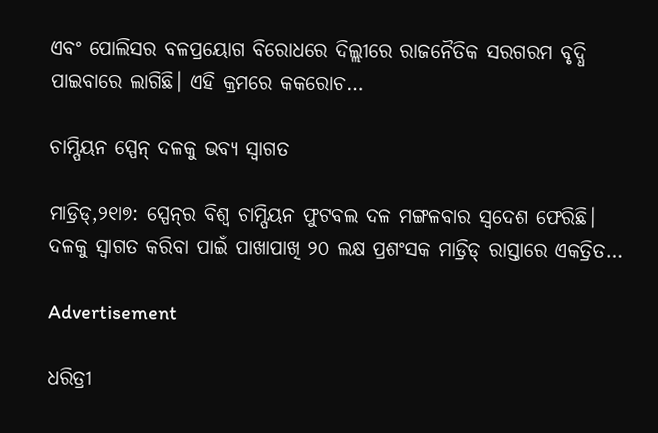ଏବଂ ପୋଲିସର ବଳପ୍ରୟୋଗ ବିରୋଧରେ ଦିଲ୍ଲୀରେ ରାଜନୈତିକ ସରଗରମ ବୃଦ୍ଧି ପାଇବାରେ ଲାଗିଛି। ଏହି କ୍ରମରେ କକରୋଚ…

ଚାମ୍ପିୟନ ସ୍ପେନ୍‌ ଦଳକୁ ଭବ୍ୟ ସ୍ବାଗତ

ମାଡ୍ରିଡ୍‌,୨୧ା୭: ସ୍ପେନ୍‌ର ବିଶ୍ୱ ଚାମ୍ପିୟନ ଫୁଟବଲ ଦଳ ମଙ୍ଗଳବାର ସ୍ବଦେଶ ଫେରିଛି। ଦଳକୁ ସ୍ବାଗତ କରିବା ପାଇଁ ପାଖାପାଖି ୨୦ ଲକ୍ଷ ପ୍ରଶଂସକ ମାଡ୍ରିଡ୍‌ ରାସ୍ତାରେ ଏକତ୍ରିତ…

Advertisement

ଧରିତ୍ରୀ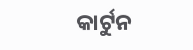କାର୍ଟୁନ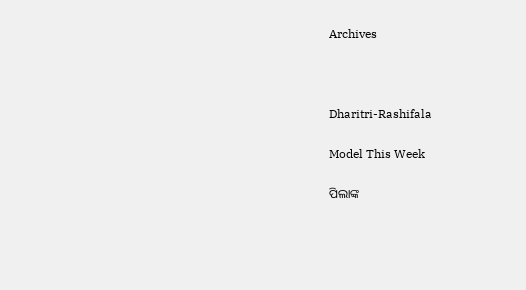Archives



Dharitri-Rashifala

Model This Week

ପିଲାଙ୍କ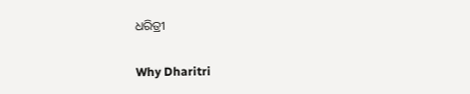ଧରିତ୍ରୀ

Why Dharitri